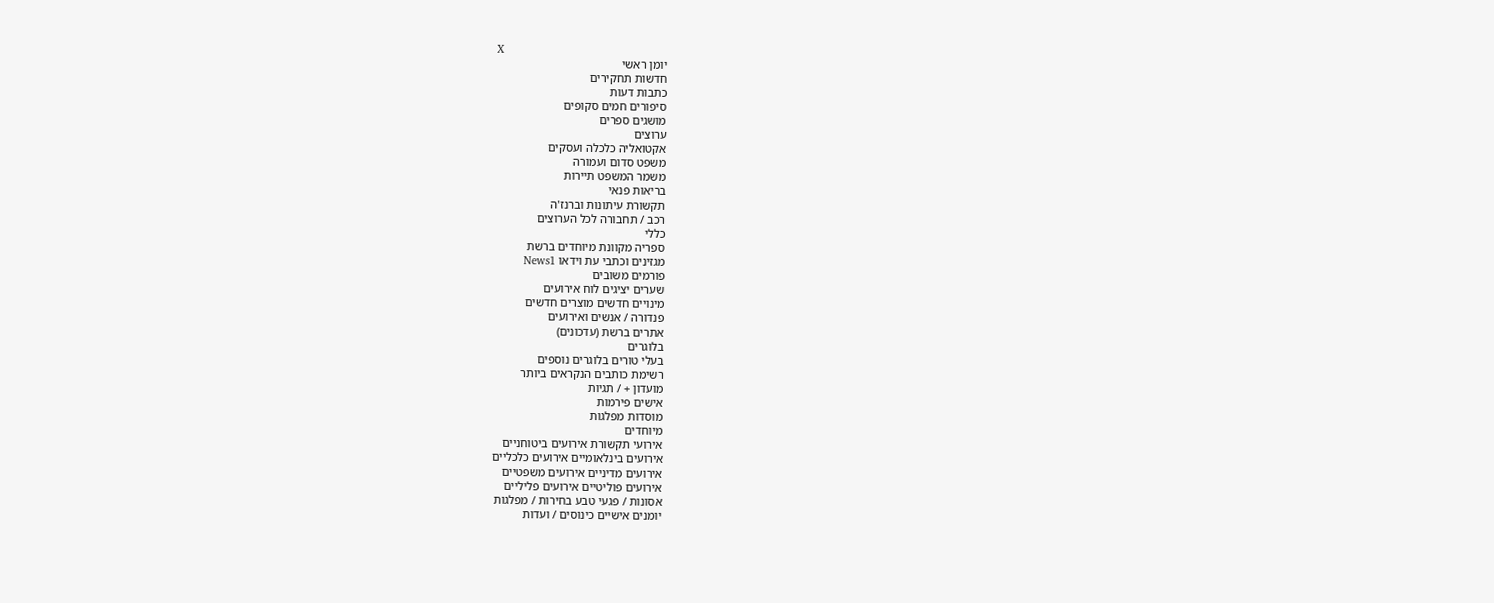X
יומן ראשי
חדשות תחקירים
כתבות דעות
סיפורים חמים סקופים
מושגים ספרים
ערוצים
אקטואליה כלכלה ועסקים
משפט סדום ועמורה
משמר המשפט תיירות
בריאות פנאי
תקשורת עיתונות וברנז'ה
רכב / תחבורה לכל הערוצים
כללי
ספריה מקוונת מיוחדים ברשת
מגזינים וכתבי עת וידאו News1
פורמים משובים
שערים יציגים לוח אירועים
מינויים חדשים מוצרים חדשים
פנדורה / אנשים ואירועים
אתרים ברשת (עדכונים)
בלוגרים
בעלי טורים בלוגרים נוספים
רשימת כותבים הנקראים ביותר
מועדון + / תגיות
אישים פירמות
מוסדות מפלגות
מיוחדים
אירועי תקשורת אירועים ביטוחניים
אירועים בינלאומיים אירועים כלכליים
אירועים מדיניים אירועים משפטיים
אירועים פוליטיים אירועים פליליים
אסונות / פגעי טבע בחירות / מפלגות
יומנים אישיים כינוסים / ועדות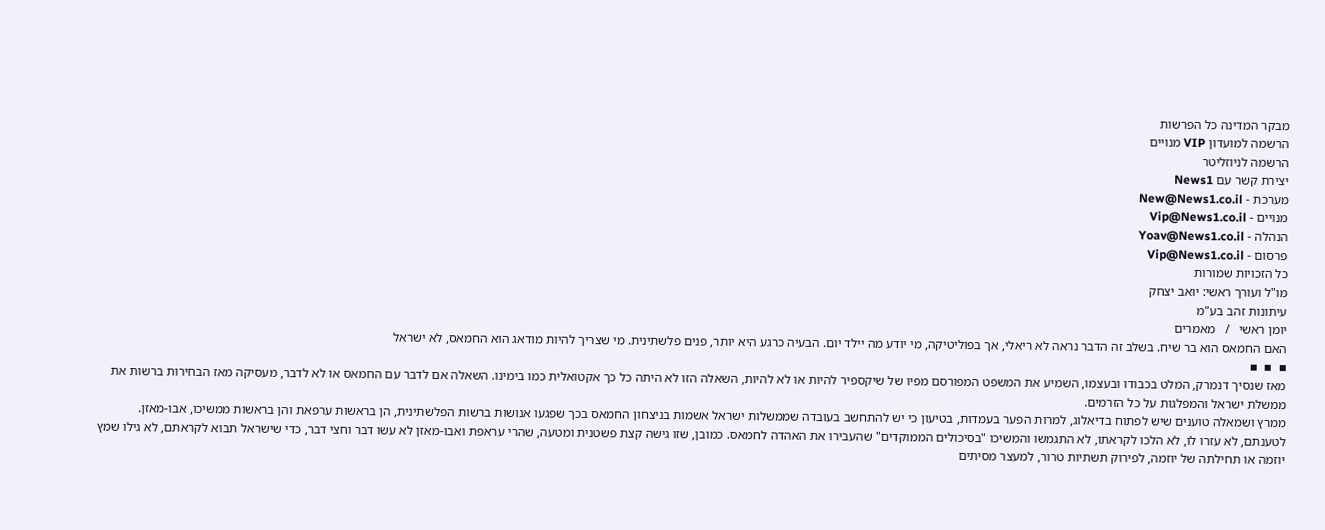מבקר המדינה כל הפרשות
הרשמה למועדון VIP מנויים
הרשמה לניוזליטר
יצירת קשר עם News1
מערכת - New@News1.co.il
מנויים - Vip@News1.co.il
הנהלה - Yoav@News1.co.il
פרסום - Vip@News1.co.il
כל הזכויות שמורות
מו"ל ועורך ראשי: יואב יצחק
עיתונות זהב בע"מ
יומן ראשי   /   מאמרים
האם החמאס הוא בר שיח. בשלב זה הדבר נראה לא ריאלי, אך בפוליטיקה, מי יודע מה יילד יום. הבעיה כרגע היא יותר, פנים פלשתינית. מי שצריך להיות מודאג הוא החמאס, לא ישראל
▪  ▪  ▪
מאז שנסיך דנמרק, המלט בכבודו ובעצמו, השמיע את המשפט המפורסם מפיו של שיקספיר להיות או לא להיות, השאלה הזו לא היתה כל כך אקטואלית כמו בימינו. השאלה אם לדבר עם החמאס או לא לדבר, מעסיקה מאז הבחירות ברשות את ממשלת ישראל והמפלגות על כל הזרמים.
ממרץ ושמאלה טוענים שיש לפתוח בדיאלוג, למרות הפער בעמדות, בטיעון כי יש להתחשב בעובדה שממשלות ישראל אשמות בניצחון החמאס בכך שפגעו אנושות ברשות הפלשתינית, הן בראשות ערפאת והן בראשות ממשיכו, אבו-מאזן.
לטענתם, לא עזרו לו, לא הלכו לקראתו, לא התגמשו והמשיכו "בסיכולים הממוקדים" שהעבירו את האהדה לחמאס. כמובן, שזו גישה קצת פשטנית ומטעה, שהרי עראפת ואבו-מאזן לא עשו דבר וחצי דבר, כדי שישראל תבוא לקראתם, לא גילו שמץ יוזמה או תחילתה של יוזמה, לפירוק תשתיות טרור, למעצר מסיתים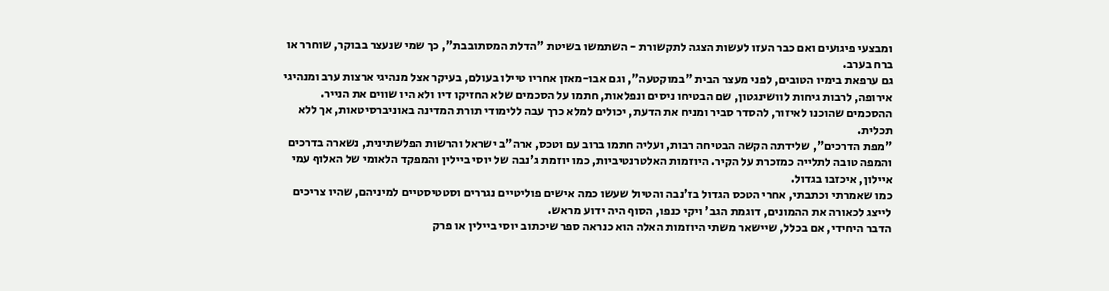ומבצעי פיגועים ואם כבר העזו לעשות הצגה לתקשורת - השתמשו בשיטת "הדלת המסתובבת", כך שמי שנעצר בבוקר, שוחרר או ברח בערב.
גם ערפאת בימיו הטובים, לפני מעצר הבית "במוקטעה", וגם אבו-מאזן אחריו טיילו בעולם, בעיקר אצל מנהיגי ארצות ערב ומנהיגי אירופה, לרבות גיחות לוושינגטון, שם הבטיחו ניסים ונפלאות, חתמו על הסכמים שלא החזיקו דיו ולא היו שווים את הנייר. ההסכמים שהוכנו לאיזור, להסדר סביר ומניח את הדעת, יכולים למלא כרך עבה ללימודי תורת המדינה באוניברסיטאות, אך ללא תכלית.
"מפת הדרכים", שלידתה הקשה הבטיחה רבות, ועליה חתמו ברוב עם וטכס, ארה"ב ישראל והרשות הפלשתינית, נשארה בדרכים והמפה טובה לתלייה כמזכרת על הקיר. היוזמות האלטרנטיביות, כמו יוזמת ג'נבה של יוסי ביילין והמפקד הלאומי של האלוף עמי איילון, איכזבו בגדול.
כמו שאמרתי וכתבתי, אחרי הטכס הגדול בז'נבה והטיול שעשו כמה אישים פוליטיים נגררים וסטטיסטיים למיניהם, שהיו צריכים לייצג לכאורה את ההמונים, דוגמת הגב' ויקי כנפו, הסוף היה ידוע מראש.
הדבר היחידי, אם בכלל, שיישאר משתי היוזמות האלה הוא כנראה ספר שיכתוב יוסי ביילין או פרק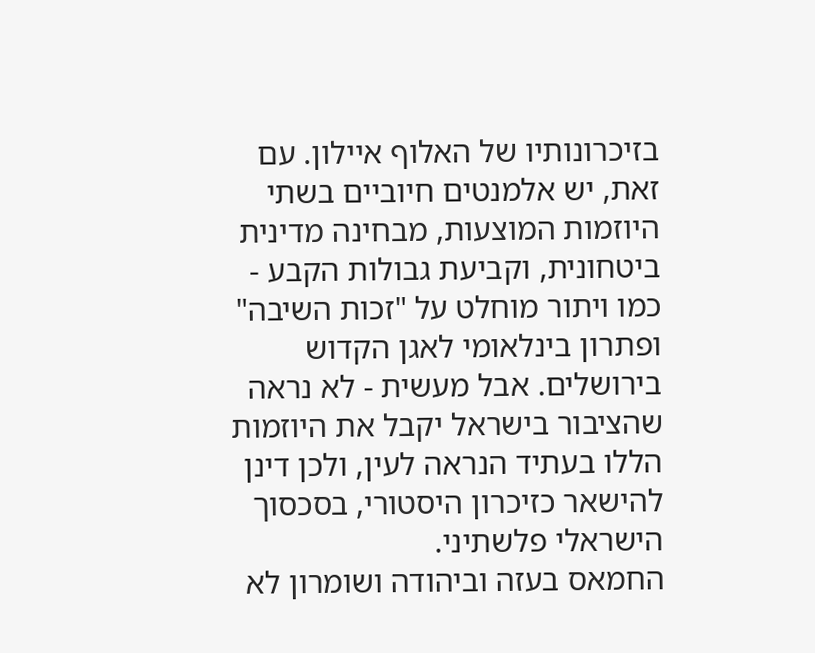בזיכרונותיו של האלוף איילון. עם זאת, יש אלמנטים חיוביים בשתי היוזמות המוצעות, מבחינה מדינית ביטחונית, וקביעת גבולות הקבע - כמו ויתור מוחלט על "זכות השיבה" ופתרון בינלאומי לאגן הקדוש בירושלים. אבל מעשית - לא נראה שהציבור בישראל יקבל את היוזמות הללו בעתיד הנראה לעין, ולכן דינן להישאר כזיכרון היסטורי, בסכסוך הישראלי פלשתיני.
החמאס בעזה וביהודה ושומרון לא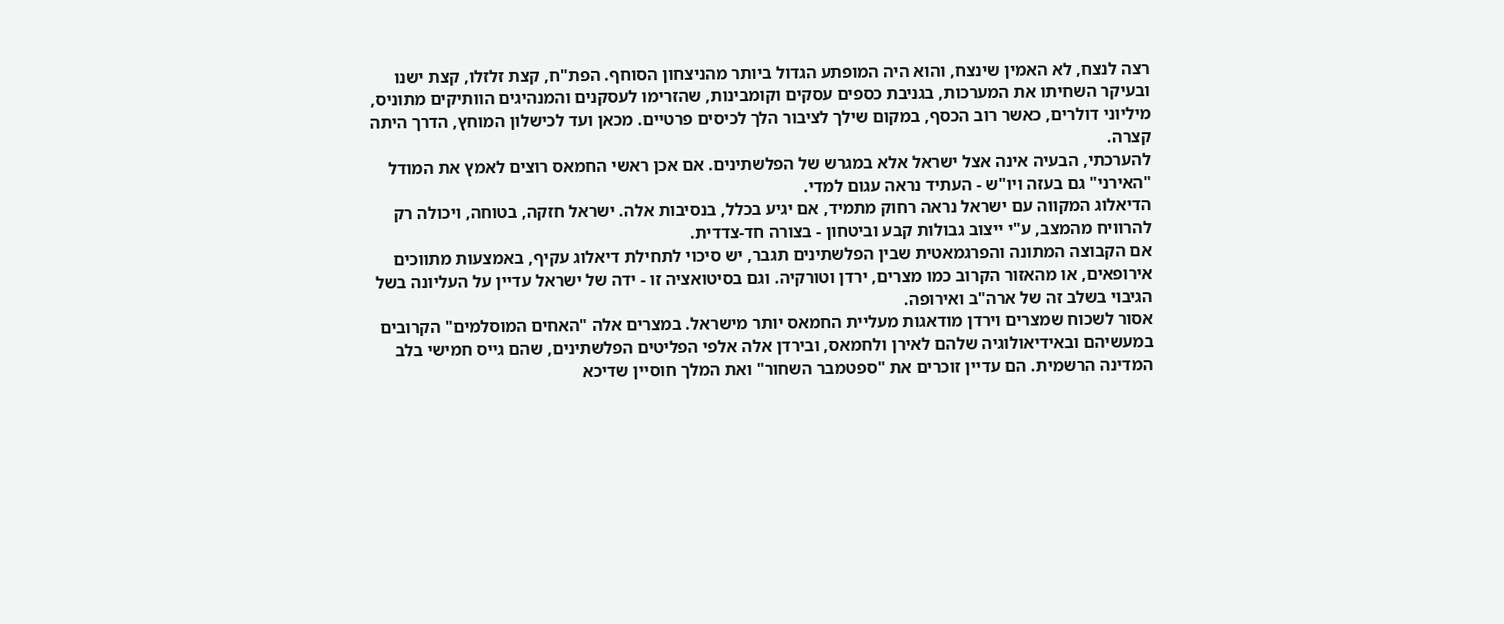רצה לנצח, לא האמין שינצח, והוא היה המופתע הגדול ביותר מהניצחון הסוחף. הפת"ח, קצת זלזלו, קצת ישנו ובעיקר השחיתו את המערכות, בגניבת כספים עסקים וקומבינות, שהזרימו לעסקנים והמנהיגים הוותיקים מתוניס, מיליוני דולרים, כאשר רוב הכסף, במקום שילך לציבור הלך לכיסים פרטיים. מכאן ועד לכישלון המוחץ, הדרך היתה קצרה.
להערכתי, הבעיה אינה אצל ישראל אלא במגרש של הפלשתינים. אם אכן ראשי החמאס רוצים לאמץ את המודל "האירני" גם בעזה ויו"ש - העתיד נראה עגום למדי.
הדיאלוג המקווה עם ישראל נראה רחוק מתמיד, אם יגיע בכלל, בנסיבות אלה. ישראל חזקה, בטוחה, ויכולה רק להרוויח מהמצב, ע"י ייצוב גבולות קבע וביטחון - בצורה חד-צדדית.
אם הקבוצה המתונה והפרגמאטית שבין הפלשתינים תגבר, יש סיכוי לתחילת דיאלוג עקיף, באמצעות מתווכים אירופאים, או מהאזור הקרוב כמו מצרים, ירדן וטורקיה. וגם בסיטואציה זו - ידה של ישראל עדיין על העליונה בשל הגיבוי בשלב זה של ארה"ב ואירופה.
אסור לשכוח שמצרים וירדן מודאגות מעליית החמאס יותר מישראל. במצרים אלה "האחים המוסלמים" הקרובים במעשיהם ובאידיאולוגיה שלהם לאירן ולחמאס, ובירדן אלה אלפי הפליטים הפלשתינים, שהם גייס חמישי בלב המדינה הרשמית. הם עדיין זוכרים את "ספטמבר השחור" ואת המלך חוסיין שדיכא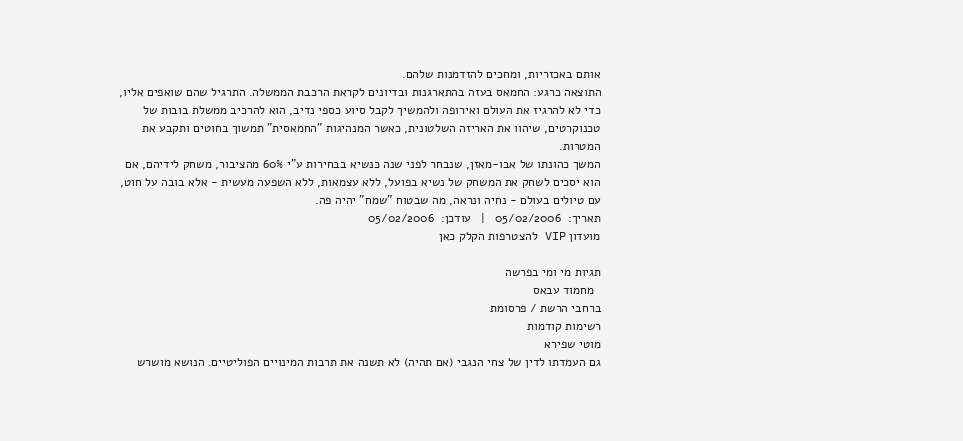אותם באכזריות, ומחכים להזדמנות שלהם.
התוצאה כרגע: החמאס בעזה בהתארגנות ובדיונים לקראת הרכבת הממשלה. התרגיל שהם שואפים אליו, כדי לא להרגיז את העולם ואירופה ולהמשיך לקבל סיוע כספי נדיב, הוא להרכיב ממשלת בובות של טכנוקרטים, שיהוו את האריזה השלטונית, כאשר המנהיגות "החמאסית" תמשוך בחוטים ותקבע את המטרות.
המשך כהונתו של אבו-מאזן, שנבחר לפני שנה כנשיא בבחירות ע"י 60% מהציבור, משחק לידיהם, אם הוא יסכים לשחק את המשחק של נשיא בפועל, ללא עצמאות, ללא השפעה מעשית - אלא בובה על חוט, עם טיולים בעולם - נחיה ונראה, מה שבטוח "שמח" יהיה פה.
תאריך:  05/02/2006   |   עודכן:  05/02/2006
מועדון VIP להצטרפות הקלק כאן

תגיות מי ומי בפרשה
  מחמוד עבאס
ברחבי הרשת / פרסומת
רשימות קודמות
מוטי שפירא
גם העמדתו לדין של צחי הנגבי (אם תהיה) לא תשנה את תרבות המינויים הפוליטיים. הנושא מושרש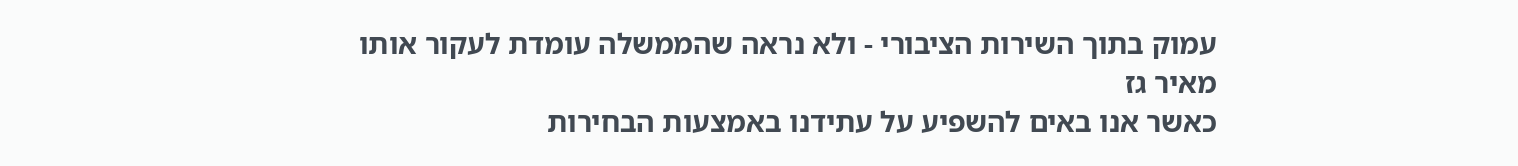עמוק בתוך השירות הציבורי - ולא נראה שהממשלה עומדת לעקור אותו
מאיר גז
כאשר אנו באים להשפיע על עתידנו באמצעות הבחירות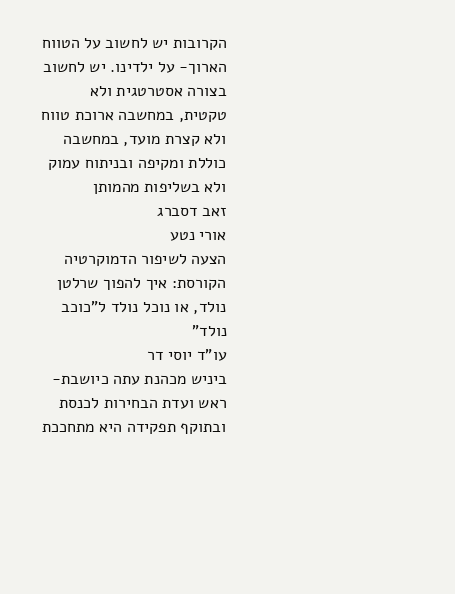הקרובות יש לחשוב על הטווח הארוך- על ילדינו. יש לחשוב בצורה אסטרטגית ולא טקטית, במחשבה ארוכת טווח ולא קצרת מועד, במחשבה כוללת ומקיפה ובניתוח עמוק ולא בשליפות מהמותן
זאב דסברג
אורי נטע
הצעה לשיפור הדמוקרטיה הקורסת: איך להפוך שרלטן נולד, או נוכל נולד ל"כוכב נולד"
עו"ד יוסי דר
ביניש מכהנת עתה כיושבת-ראש ועדת הבחירות לכנסת ובתוקף תפקידה היא מתחככת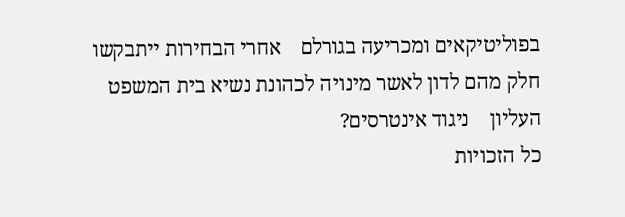בפוליטיקאים ומכריעה בגורלם    אחרי הבחירות ייתבקשו חלק מהם לדון לאשר מינויה לכהונת נשיא בית המשפט העליון    ניגוד אינטרסים?
כל הזכויות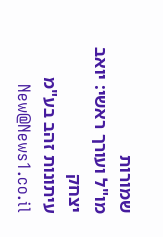שמורות
מו"ל ועורך ראשי: יואב יצחק
עיתונות זהב בע"מ New@News1.co.il